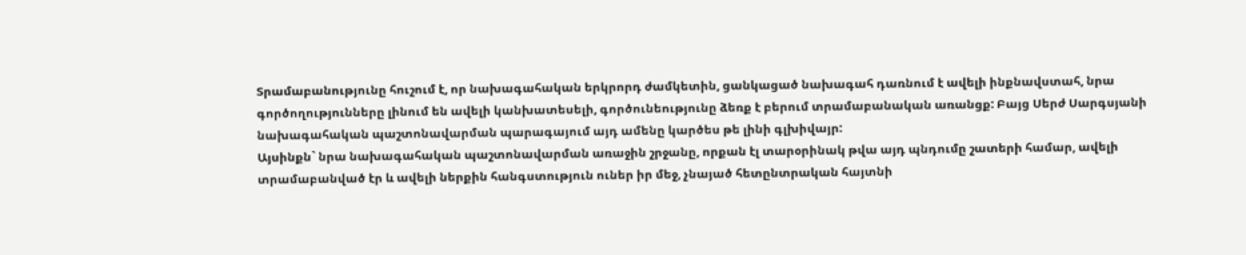Տրամաբանությունը հուշում է, որ նախագահական երկրորդ ժամկետին, ցանկացած նախագահ դառնում է ավելի ինքնավստահ, նրա գործողությունները լինում են ավելի կանխատեսելի, գործունեությունը ձեռք է բերում տրամաբանական առանցք: Բայց Սերժ Սարգսյանի նախագահական պաշտոնավարման պարագայում այդ ամենը կարծես թե լինի գլխիվայր:
Այսինքն` նրա նախագահական պաշտոնավարման առաջին շրջանը, որքան էլ տարօրինակ թվա այդ պնդումը շատերի համար, ավելի տրամաբանված էր և ավելի ներքին հանգստություն ուներ իր մեջ, չնայած հետընտրական հայտնի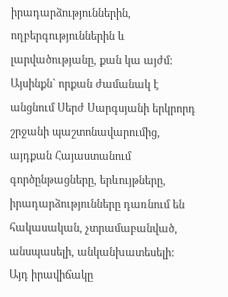իրադարձություններին, ողբերգություններին և լարվածությանը, քան կա այժմ: Այսինքն` որքան ժամանակ է անցնում Սերժ Սարգսյանի երկրորդ շրջանի պաշտոնավարումից, այդքան Հայաստանում գործընթացները, երևույթները, իրադարձությունները դառնում են հակասական, չտրամաբանված, անսպասելի, անկանխատեսելի:
Այդ իրավիճակը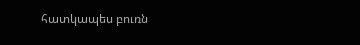հատկապես բուռն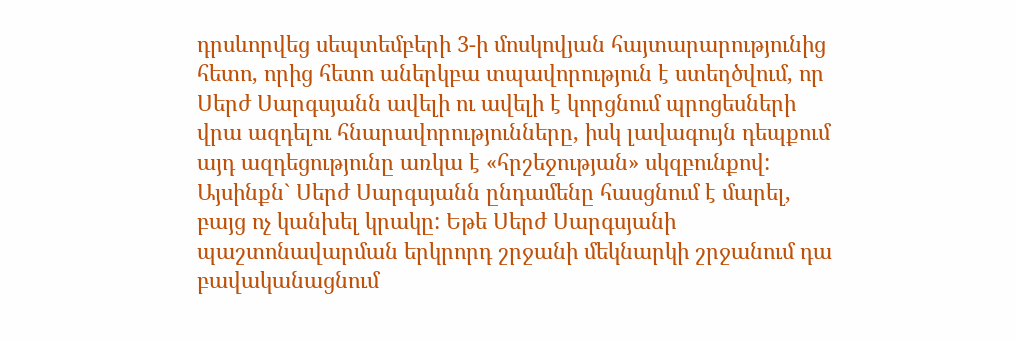դրսևորվեց սեպտեմբերի 3-ի մոսկովյան հայտարարությունից հետո, որից հետո աներկբա տպավորություն է ստեղծվում, որ Սերժ Սարգսյանն ավելի ու ավելի է կորցնում պրոցեսների վրա ազդելու հնարավորությունները, իսկ լավագույն դեպքում այդ ազդեցությունը առկա է «հրշեջության» սկզբունքով: Այսինքն` Սերժ Սարգսյանն ընդամենը հասցնում է մարել, բայց ոչ կանխել կրակը: Եթե Սերժ Սարգսյանի պաշտոնավարման երկրորդ շրջանի մեկնարկի շրջանում դա բավականացնում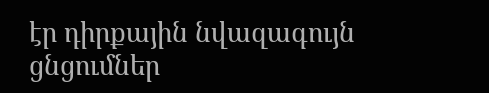էր դիրքային նվազագույն ցնցումներ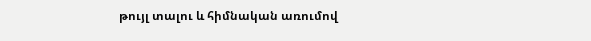թույլ տալու և հիմնական առումով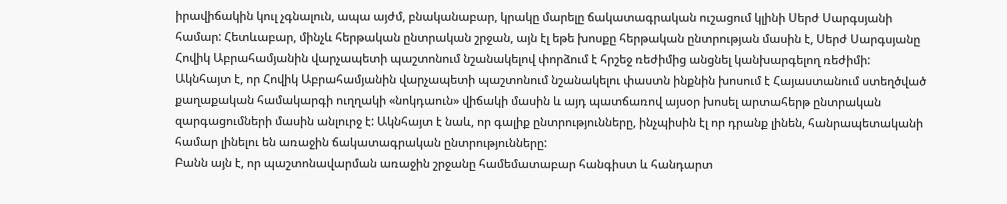իրավիճակին կուլ չգնալուն, ապա այժմ, բնականաբար, կրակը մարելը ճակատագրական ուշացում կլինի Սերժ Սարգսյանի համար: Հետևաբար, մինչև հերթական ընտրական շրջան, այն էլ եթե խոսքը հերթական ընտրության մասին է, Սերժ Սարգսյանը Հովիկ Աբրահամյանին վարչապետի պաշտոնում նշանակելով փորձում է հրշեջ ռեժիմից անցնել կանխարգելող ռեժիմի:
Ակնհայտ է, որ Հովիկ Աբրահամյանին վարչապետի պաշտոնում նշանակելու փաստն ինքնին խոսում է Հայաստանում ստեղծված քաղաքական համակարգի ուղղակի «նոկդաուն» վիճակի մասին և այդ պատճառով այսօր խոսել արտահերթ ընտրական զարգացումների մասին անլուրջ է: Ակնհայտ է նաև, որ գալիք ընտրությունները, ինչպիսին էլ որ դրանք լինեն, հանրապետականի համար լինելու են առաջին ճակատագրական ընտրությունները:
Բանն այն է, որ պաշտոնավարման առաջին շրջանը համեմատաբար հանգիստ և հանդարտ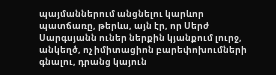պայմաններում անցնելու կարևոր պատճառը, թերևս, այն էր, որ Սերժ Սարգսյանն ուներ ներքին կյանքում լուրջ, անկեղծ, ոչ իմիտացիոն բարեփոխումների գնալու, դրանց կայուն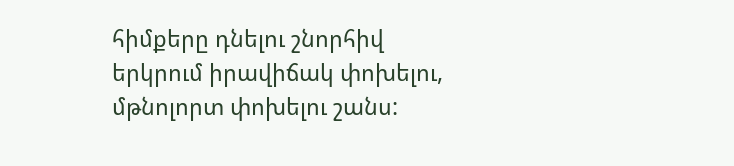հիմքերը դնելու շնորհիվ երկրում իրավիճակ փոխելու, մթնոլորտ փոխելու շանս: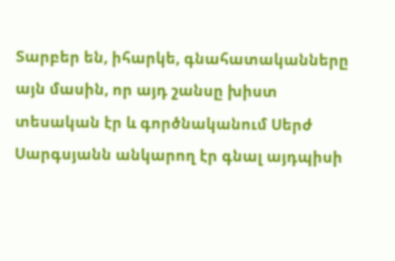Տարբեր են, իհարկե, գնահատականները այն մասին, որ այդ շանսը խիստ տեսական էր և գործնականում Սերժ Սարգսյանն անկարող էր գնալ այդպիսի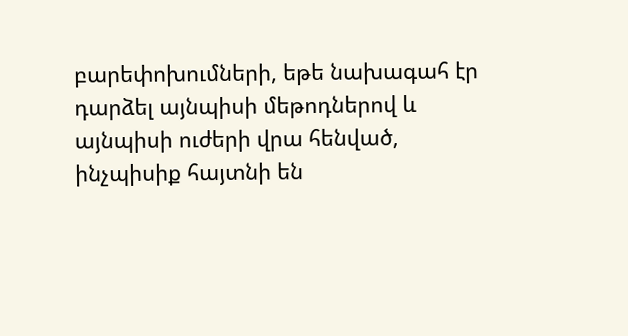բարեփոխումների, եթե նախագահ էր դարձել այնպիսի մեթոդներով և այնպիսի ուժերի վրա հենված, ինչպիսիք հայտնի են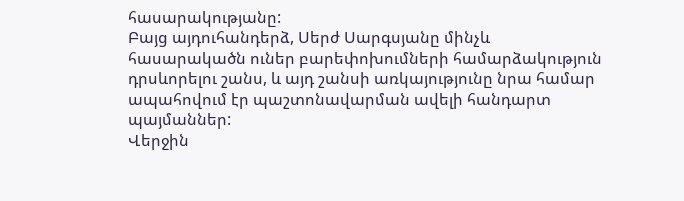հասարակությանը:
Բայց այդուհանդերձ, Սերժ Սարգսյանը մինչև հասարակածն ուներ բարեփոխումների համարձակություն դրսևորելու շանս, և այդ շանսի առկայությունը նրա համար ապահովում էր պաշտոնավարման ավելի հանդարտ պայմաններ:
Վերջին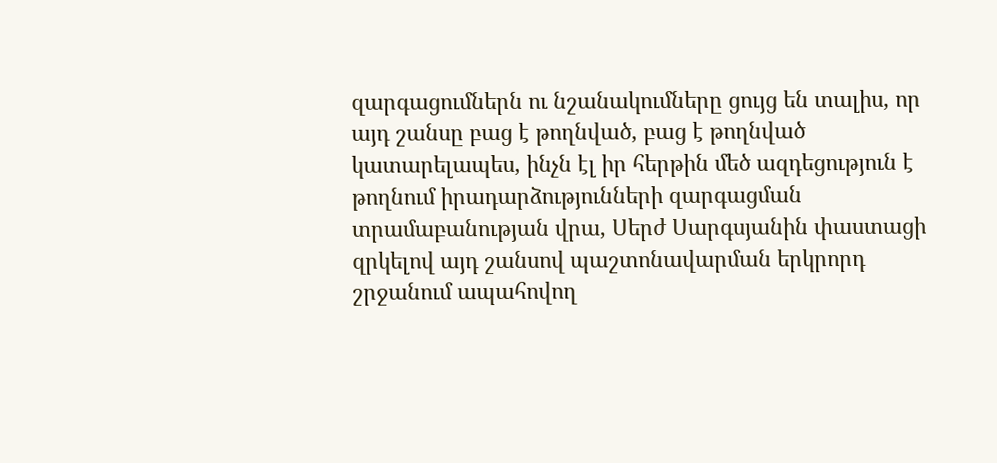զարգացումներն ու նշանակումները ցույց են տալիս, որ այդ շանսը բաց է թողնված, բաց է թողնված կատարելապես, ինչն էլ իր հերթին մեծ ազդեցություն է թողնում իրադարձությունների զարգացման տրամաբանության վրա, Սերժ Սարգսյանին փաստացի զրկելով այդ շանսով պաշտոնավարման երկրորդ շրջանում ապահովող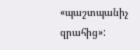«պաշտպանիչ զրահից»: